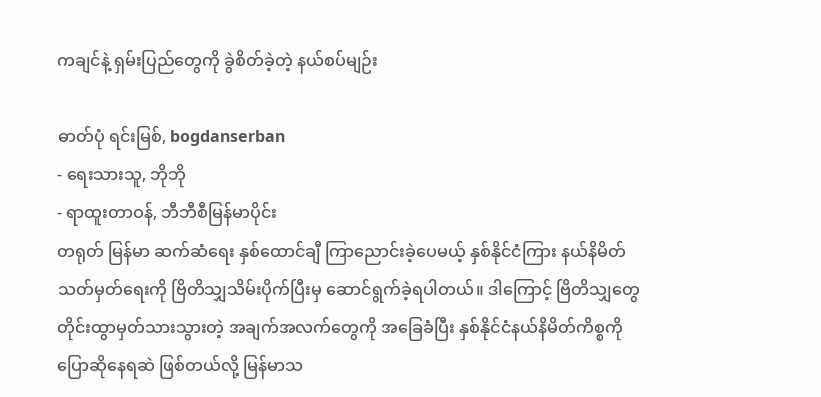ကချင်နဲ့ ရှမ်းပြည်တွေကို ခွဲစိတ်ခဲ့တဲ့ နယ်စပ်မျဉ်း

ဓာတ်ပုံ ရင်းမြစ်, bogdanserban
- ရေးသားသူ, ဘိုဘို
- ရာထူးတာဝန်, ဘီဘီစီမြန်မာပိုင်း
တရုတ် မြန်မာ ဆက်ဆံရေး နှစ်ထောင်ချီ ကြာညောင်းခဲ့ပေမယ့် နှစ်နိုင်ငံကြား နယ်နိမိတ်သတ်မှတ်ရေးကို ဗြိတိသျှသိမ်းပိုက်ပြီးမှ ဆောင်ရွက်ခဲ့ရပါတယ်။ ဒါကြောင့် ဗြိတိသျှတွေ တိုင်းထွာမှတ်သားသွားတဲ့ အချက်အလက်တွေကို အခြေခံပြီး နှစ်နိုင်ငံနယ်နိမိတ်ကိစ္စကို ပြောဆိုနေရဆဲ ဖြစ်တယ်လို့ မြန်မာသ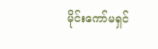မိုင်းကော်မရှင်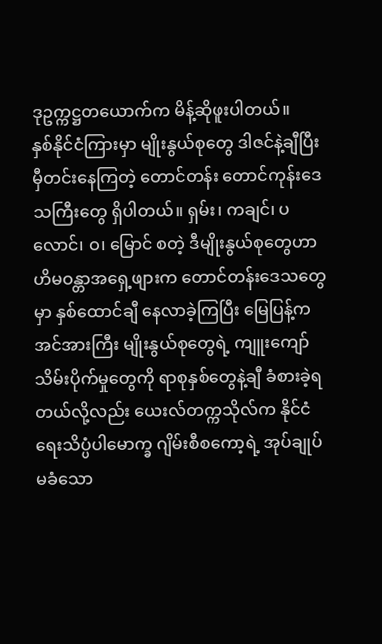ဒုဥက္ကဋ္ဌတယောက်က မိန့်ဆိုဖူးပါတယ်။
နှစ်နိုင်ငံကြားမှာ မျိုးနွယ်စုတွေ ဒါဇင်နဲ့ချီပြီး မှီတင်းနေကြတဲ့ တောင်တန်း တောင်ကုန်းဒေသကြီးတွေ ရှိပါတယ်။ ရှမ်း၊ ကချင်၊ ပလောင်၊ ဝ၊ မြောင် စတဲ့ ဒီမျိုးနွယ်စုတွေဟာ ဟိမဝန္တာအရှေ့ဖျားက တောင်တန်းဒေသတွေမှာ နှစ်ထောင်ချီ နေလာခဲ့ကြပြီး မြေပြန့်က အင်အားကြီး မျိုးနွယ်စုတွေရဲ့ ကျူးကျော် သိမ်းပိုက်မှုတွေကို ရာစုနှစ်တွေနဲ့ချီ ခံစားခဲ့ရတယ်လို့လည်း ယေးလ်တက္ကသိုလ်က နိုင်ငံရေးသိပ္ပံပါမောက္ခ ဂျိမ်းစီစကော့ရဲ့ အုပ်ချုပ်မခံသော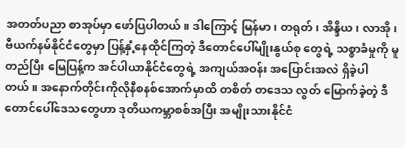အတတ်ပညာ စာအုပ်မှာ ဖော်ပြပါတယ်။ ဒါကြောင့် မြန်မာ၊ တရုတ်၊ အိန္ဒိယ၊ လာအို၊ ဗီယက်နမ်နိုင်ငံတွေမှာ ပြန့်နှံ့နေထိုင်ကြတဲ့ ဒီတောင်ပေါ်မျိုးနွယ်စု တွေရဲ့ သစ္စာခံမှုကို မူတည်ပြီး မြေပြန့်က အင်ပါယာနိုင်ငံတွေရဲ့ အကျယ်အဝန်း အပြောင်းအလဲ ရှိခဲ့ပါတယ်။ အနောက်တိုင်းကိုလိုနီစနစ်အောက်မှာထိ တစိတ် တဒေသ လွတ် မြောက်ခဲ့တဲ့ ဒီတောင်ပေါ်ဒေသတွေဟာ ဒုတိယကမ္ဘာစစ်အပြီး အမျိုးသားနိုင်ငံ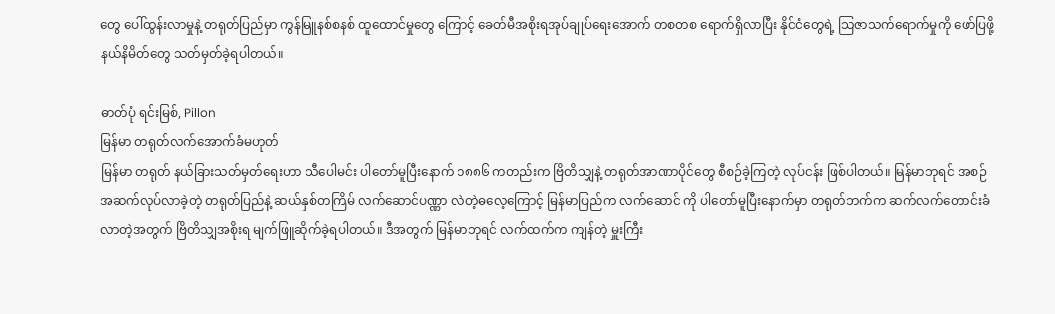တွေ ပေါ်ထွန်းလာမှုနဲ့ တရုတ်ပြည်မှာ ကွန်မြူနစ်စနစ် ထူထောင်မှုတွေ ကြောင့် ခေတ်မီအစိုးရအုပ်ချုပ်ရေးအောက် တစတစ ရောက်ရှိလာပြီး နိုင်ငံတွေရဲ့ သြဇာသက်ရောက်မှုကို ဖော်ပြဖို့ နယ်နိမိတ်တွေ သတ်မှတ်ခဲ့ရပါတယ်။

ဓာတ်ပုံ ရင်းမြစ်, Pillon
မြန်မာ တရုတ်လက်အောက်ခံမဟုတ်
မြန်မာ တရုတ် နယ်ခြားသတ်မှတ်ရေးဟာ သီပေါမင်း ပါတော်မူပြီးနောက် ၁၈၈၆ ကတည်းက ဗြိတိသျှနဲ့ တရုတ်အာဏာပိုင်တွေ စီစဉ်ခဲ့ကြတဲ့ လုပ်ငန်း ဖြစ်ပါတယ်။ မြန်မာဘုရင် အစဉ်အဆက်လုပ်လာခဲ့တဲ့ တရုတ်ပြည်နဲ့ ဆယ်နှစ်တကြိမ် လက်ဆောင်ပဏ္ဏာ လဲတဲ့ဓလေ့ကြောင့် မြန်မာပြည်က လက်ဆောင် ကို ပါတော်မူပြီးနောက်မှာ တရုတ်ဘက်က ဆက်လက်တောင်းခံလာတဲ့အတွက် ဗြိတိသျှအစိုးရ မျက်ဖြူဆိုက်ခဲ့ရပါတယ်။ ဒီအတွက် မြန်မာဘုရင် လက်ထက်က ကျန်တဲ့ မှူးကြီး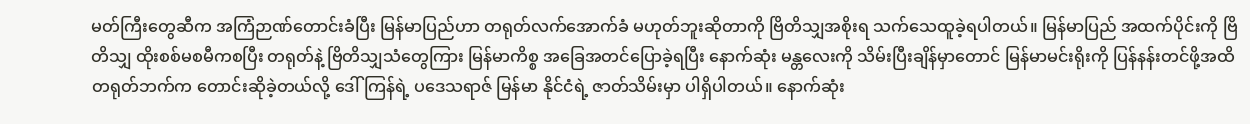မတ်ကြီးတွေဆီက အကြံဉာဏ်တောင်းခံပြီး မြန်မာပြည်ဟာ တရုတ်လက်အောက်ခံ မဟုတ်ဘူးဆိုတာကို ဗြိတိသျှအစိုးရ သက်သေထူခဲ့ရပါတယ်။ မြန်မာပြည် အထက်ပိုင်းကို ဗြိတိသျှ ထိုးစစ်မစမီကစပြီး တရုတ်နဲ့ ဗြိတိသျှသံတွေကြား မြန်မာကိစ္စ အခြေအတင်ပြောခဲ့ရပြီး နောက်ဆုံး မန္တလေးကို သိမ်းပြီးချိန်မှာတောင် မြန်မာမင်းရိုးကို ပြန်နန်းတင်ဖို့အထိ တရုတ်ဘက်က တောင်းဆိုခဲ့တယ်လို့ ဒေါ်ကြန်ရဲ့ ပဒေသရာဇ် မြန်မာ နိုင်ငံရဲ့ ဇာတ်သိမ်းမှာ ပါရှိပါတယ်။ နောက်ဆုံး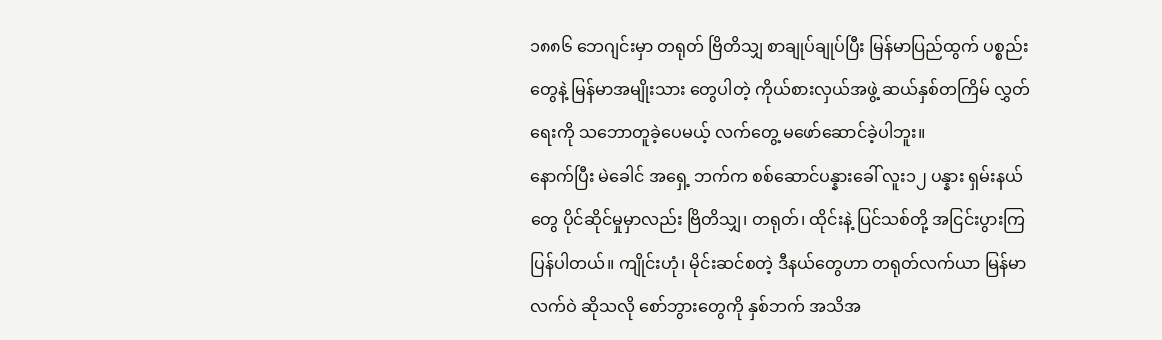၁၈၈၆ ဘေဂျင်းမှာ တရုတ် ဗြိတိသျှ စာချုပ်ချုပ်ပြီး မြန်မာပြည်ထွက် ပစ္စည်းတွေနဲ့ မြန်မာအမျိုးသား တွေပါတဲ့ ကိုယ်စားလှယ်အဖွဲ့ ဆယ်နှစ်တကြိမ် လွှတ်ရေးကို သဘောတူခဲ့ပေမယ့် လက်တွေ့ မဖော်ဆောင်ခဲ့ပါဘူး။
နောက်ပြီး မဲခေါင် အရှေ့ ဘက်က စစ်ဆောင်ပန္နားခေါ် လူး၁၂ ပန္နား ရှမ်းနယ်တွေ ပိုင်ဆိုင်မှုမှာလည်း ဗြိတိသျှ၊ တရုတ်၊ ထိုင်းနဲ့ ပြင်သစ်တို့ အငြင်းပွားကြ ပြန်ပါတယ်။ ကျိုင်းဟုံ၊ မိုင်းဆင်စတဲ့ ဒီနယ်တွေဟာ တရုတ်လက်ယာ မြန်မာလက်ဝဲ ဆိုသလို စော်ဘွားတွေကို နှစ်ဘက် အသိအ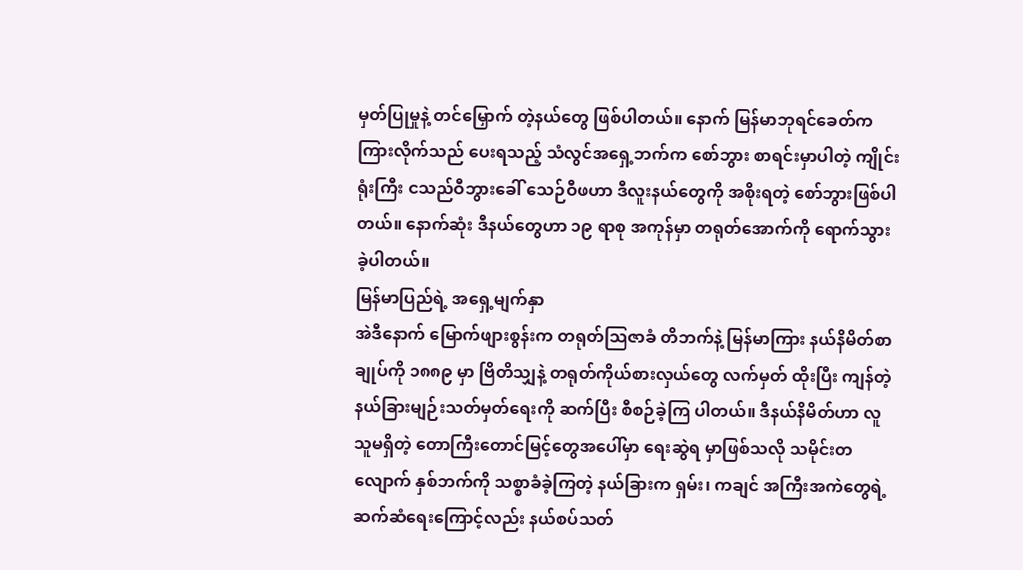မှတ်ပြုမှုနဲ့ တင်မြှောက် တဲ့နယ်တွေ ဖြစ်ပါတယ်။ နောက် မြန်မာဘုရင်ခေတ်က ကြားလိုက်သည် ပေးရသည့် သံလွင်အရှေ့ဘက်က စော်ဘွား စာရင်းမှာပါတဲ့ ကျိုင်းရုံးကြီး ငသည်ဝီဘွားခေါ် သေဉ်ဝီဖဟာ ဒီလူးနယ်တွေကို အစိုးရတဲ့ စော်ဘွားဖြစ်ပါတယ်။ နောက်ဆုံး ဒီနယ်တွေဟာ ၁၉ ရာစု အကုန်မှာ တရုတ်အောက်ကို ရောက်သွားခဲ့ပါတယ်။
မြန်မာပြည်ရဲ့ အရှေ့မျက်နှာ
အဲဒီနောက် မြောက်ဖျားစွန်းက တရုတ်သြဇာခံ တိဘက်နဲ့ မြန်မာကြား နယ်နိမိတ်စာချုပ်ကို ၁၈၈၉ မှာ ဗြိတိသျှနဲ့ တရုတ်ကိုယ်စားလှယ်တွေ လက်မှတ် ထိုးပြီး ကျန်တဲ့ နယ်ခြားမျဉ်းသတ်မှတ်ရေးကို ဆက်ပြီး စီစဉ်ခဲ့ကြ ပါတယ်။ ဒီနယ်နိမိတ်ဟာ လူသူမရှိတဲ့ တောကြီးတောင်မြင့်တွေအပေါ်မှာ ရေးဆွဲရ မှာဖြစ်သလို သမိုင်းတလျောက် နှစ်ဘက်ကို သစ္စာခံခဲ့ကြတဲ့ နယ်ခြားက ရှမ်း၊ ကချင် အကြီးအကဲတွေရဲ့ ဆက်ဆံရေးကြောင့်လည်း နယ်စပ်သတ်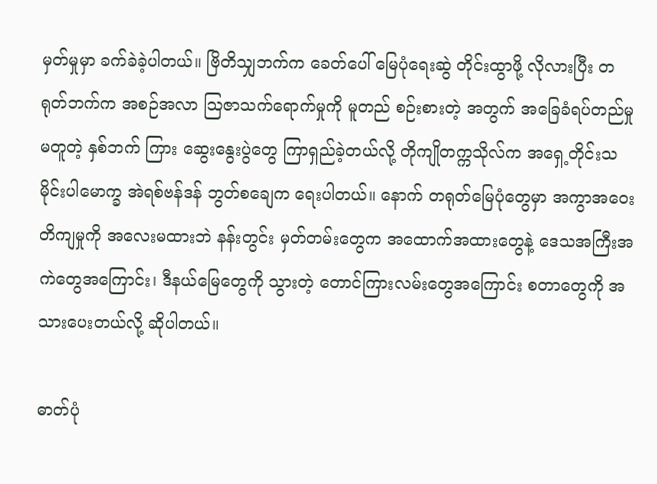မှတ်မှုမှာ ခက်ခဲခဲ့ပါတယ်။ ဗြိတိသျှဘက်က ခေတ်ပေါ် မြေပုံရေးဆွဲ တိုင်းထွာဖို့ လိုလားပြီး တရုတ်ဘက်က အစဉ်အလာ သြဇာသက်ရောက်မှုကို မူတည် စဉ်းစားတဲ့ အတွက် အခြေခံရပ်တည်မှုမတူတဲ့ နှစ်ဘက် ကြား ဆွေးနွေးပွဲတွေ ကြာရှည်ခဲ့တယ်လို့ တိုကျိုတက္ကသိုလ်က အရှေ့တိုင်းသမိုင်းပါမောက္ခ အဲရစ်ဗန်ဒန် ဘွတ်စချေက ရေးပါတယ်။ နောက် တရုတ်မြေပုံတွေမှာ အကွာအဝေး တိကျမှုကို အလေးမထားဘဲ နန်းတွင်း မှတ်တမ်းတွေက အထောက်အထားတွေနဲ့ ဒေသအကြီးအကဲတွေအကြောင်း၊ ဒီနယ်မြေတွေကို သွားတဲ့ တောင်ကြားလမ်းတွေအကြောင်း စတာတွေကို အသားပေးတယ်လို့ ဆိုပါတယ်။

ဓာတ်ပုံ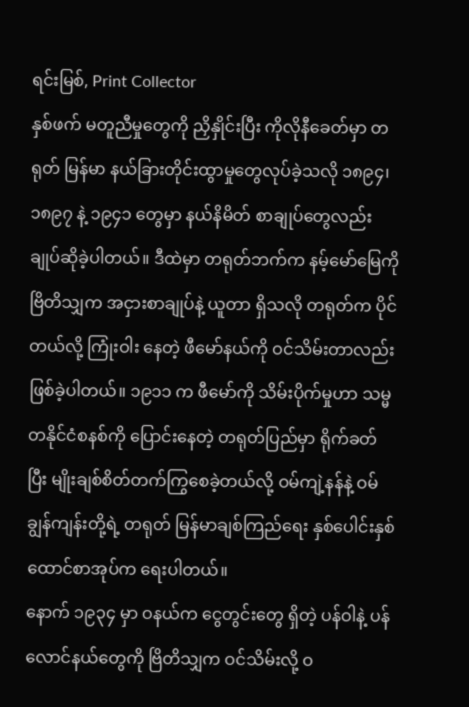ရင်းမြစ်, Print Collector
နှစ်ဖက် မတူညီမှုတွေကို ညှိနှိုင်းပြီး ကိုလိုနီခေတ်မှာ တရုတ် မြန်မာ နယ်ခြားတိုင်းထွာမှုတွေလုပ်ခဲ့သလို ၁၈၉၄၊ ၁၈၉၇ နဲ့ ၁၉၄၁ တွေမှာ နယ်နိမိတ် စာချုပ်တွေလည်း ချုပ်ဆိုခဲ့ပါတယ်။ ဒီထဲမှာ တရုတ်ဘက်က နမ့်မော်မြေကို ဗြိတိသျှက အငှားစာချုပ်နဲ့ ယူတာ ရှိသလို တရုတ်က ပိုင်တယ်လို့ ကြုံးဝါး နေတဲ့ ဖီမော်နယ်ကို ဝင်သိမ်းတာလည်း ဖြစ်ခဲ့ပါတယ်။ ၁၉၁၁ က ဖီမော်ကို သိမ်းပိုက်မှုဟာ သမ္မတနိုင်ငံစနစ်ကို ပြောင်းနေတဲ့ တရုတ်ပြည်မှာ ရိုက်ခတ် ပြီး မျိုးချစ်စိတ်တက်ကြွစေခဲ့တယ်လို့ ဝမ်ကျဲ့နန်နဲ့ ဝမ်ချွန်ကျန်းတို့ရဲ့ တရုတ် မြန်မာချစ်ကြည်ရေး နှစ်ပေါင်းနှစ်ထောင်စာအုပ်က ရေးပါတယ်။
နောက် ၁၉၃၄ မှာ ဝနယ်က ငွေတွင်းတွေ ရှိတဲ့ ပန်ဝါနဲ့ ပန်လောင်နယ်တွေကို ဗြိတိသျှက ဝင်သိမ်းလို့ ဝ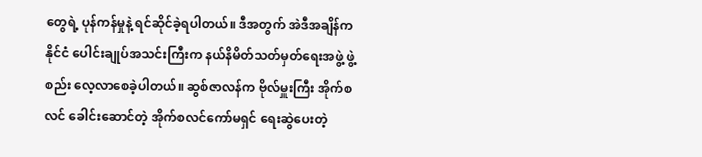တွေရဲ့ ပုန်ကန်မှုနဲ့ ရင်ဆိုင်ခဲ့ရပါတယ်။ ဒီအတွက် အဲဒီအချိန်က နိုင်ငံ ပေါင်းချုပ်အသင်းကြီးက နယ်နိမိတ်သတ်မှတ်ရေးအဖွဲ့ ဖွဲ့စည်း လေ့လာစေခဲ့ပါတယ်။ ဆွစ်ဇာလန်က ဗိုလ်မှူးကြီး အိုက်စလင် ခေါင်းဆောင်တဲ့ အိုက်စလင်ကော်မရှင် ရေးဆွဲပေးတဲ့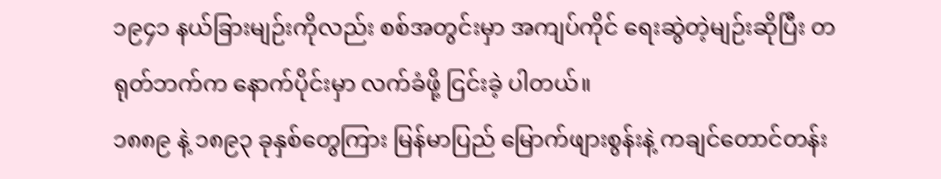၁၉၄၁ နယ်ခြားမျဉ်းကိုလည်း စစ်အတွင်းမှာ အကျပ်ကိုင် ရေးဆွဲတဲ့မျဉ်းဆိုပြီး တရုတ်ဘက်က နောက်ပိုင်းမှာ လက်ခံဖို့ ငြင်းခဲ့ ပါတယ်။
၁၈၈၉ နဲ့ ၁၈၉၃ ခုနှစ်တွေကြား မြန်မာပြည် မြောက်ဖျားစွန်းနဲ့ ကချင်တောင်တန်း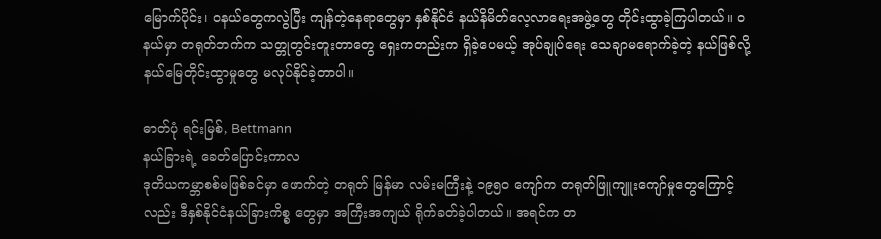မြောက်ပိုင်း၊ ဝနယ်တွေကလွဲပြီး ကျန်တဲ့နေရာတွေမှာ နှစ်နိုင်ငံ နယ်နိမိတ်လေ့လာရေးအဖွဲ့တွေ တိုင်းထွာခဲ့ကြပါတယ်။ ဝနယ်မှာ တရုတ်ဘက်က သတ္တုတွင်းတူးတာတွေ ရှေးကတည်းက ရှိခဲ့ပေမယ့် အုပ်ချုပ်ရေး သေချာမရောက်ခဲ့တဲ့ နယ်ဖြစ်လို့ နယ်မြေတိုင်းထွာမှုတွေ မလုပ်နိုင်ခဲ့တာပါ။

ဓာတ်ပုံ ရင်းမြစ်, Bettmann
နယ်ခြားရဲ့ ခေတ်ပြောင်းကာလ
ဒုတိယကမ္ဘာစစ်မဖြစ်ခင်မှာ ဖောက်တဲ့ တရုတ် မြန်မာ လမ်းမကြီးနဲ့ ၁၉၅ဝ ကျော်က တရုတ်ဖြူကျူးကျော်မှုတွေကြောင့်လည်း ဒီနှစ်နိုင်ငံနယ်ခြားကိစ္စ တွေမှာ အကြီးအကျယ် ရိုက်ခတ်ခဲ့ပါတယ်။ အရင်က တ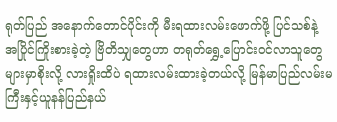ရုတ်ပြည် အနောက်တောင်ပိုင်းကို မီးရထားလမ်းဖောက်ဖို့ ပြင်သစ်နဲ့ အပြိုင်ကြိုးစားခဲ့တဲ့ ဗြိတိသျှတွေဟာ တရုတ်ရွှေ့ပြောင်းဝင်လာသူတွေ များမှာစိုးလို့ လားရှိုးထိပဲ ရထားလမ်းထားခဲ့တယ်လို့ မြန်မာပြည်လမ်းမကြီးနှင့်ယူနန်ပြည်နယ်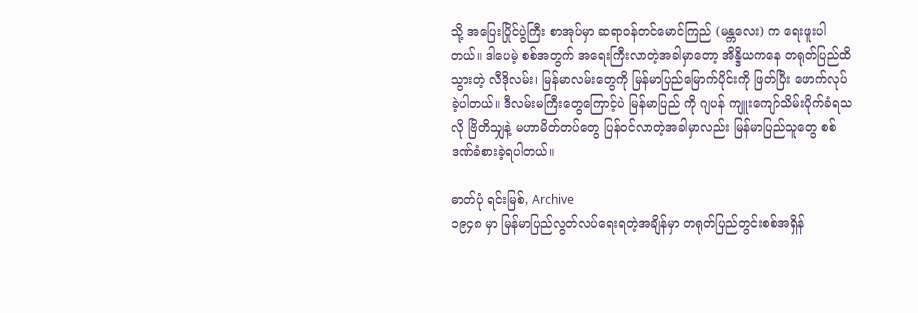သို့ အပြေးပြိုင်ပွဲကြီး စာအုပ်မှာ ဆရာဝန်တင်မောင်ကြည် (မန္ကလေး) က ရေးဖူးပါတယ်။ ဒါပေမဲ့ စစ်အတွက် အရေးကြီးလာတဲ့အခါမှာတော့ အိန္ဒိယကနေ တရုတ်ပြည်ထိ သွားတဲ့ လီဒိုလမ်း၊ မြန်မာလမ်းတွေကို မြန်မာပြည်မြောက်ပိုင်းကို ဖြတ်ပြီး ဖောက်လုပ်ခဲ့ပါတယ်။ ဒီလမ်းမကြီးတွေကြောင့်ပဲ မြန်မာပြည် ကို ဂျပန် ကျူးကျော်သိမ်းပိုက်ခံရသလို ဗြိတိသျှနဲ့ မဟာမိတ်တပ်တွေ ပြန်ဝင်လာတဲ့အခါမှာလည်း မြန်မာပြည်သူတွေ စစ်ဒဏ်ခံစားခဲ့ရပါတယ်။

ဓာတ်ပုံ ရင်းမြစ်, Archive
၁၉၄၈ မှာ မြန်မာပြည်လွတ်လပ်ရေးရတဲ့အချိန်မှာ တရုတ်ပြည်တွင်းစစ်အရှိန်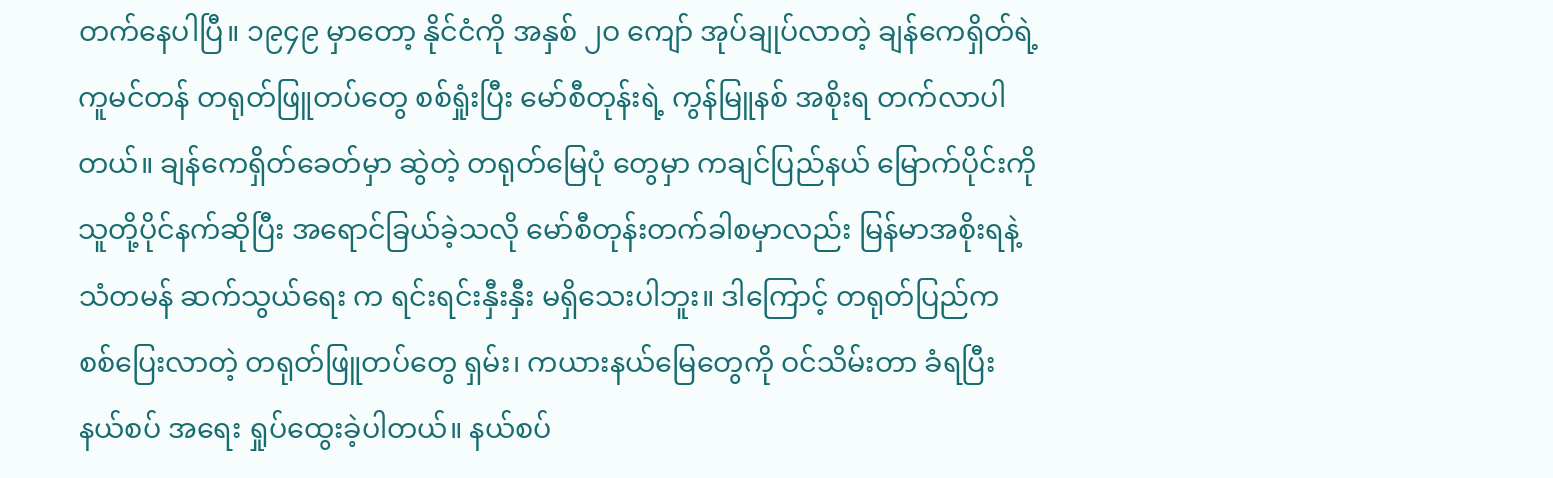တက်နေပါပြီ။ ၁၉၄၉ မှာတော့ နိုင်ငံကို အနှစ် ၂ဝ ကျော် အုပ်ချုပ်လာတဲ့ ချန်ကေရှိတ်ရဲ့ ကူမင်တန် တရုတ်ဖြူတပ်တွေ စစ်ရှုံးပြီး မော်စီတုန်းရဲ့ ကွန်မြူနစ် အစိုးရ တက်လာပါတယ်။ ချန်ကေရှိတ်ခေတ်မှာ ဆွဲတဲ့ တရုတ်မြေပုံ တွေမှာ ကချင်ပြည်နယ် မြောက်ပိုင်းကို သူတို့ပိုင်နက်ဆိုပြီး အရောင်ခြယ်ခဲ့သလို မော်စီတုန်းတက်ခါစမှာလည်း မြန်မာအစိုးရနဲ့ သံတမန် ဆက်သွယ်ရေး က ရင်းရင်းနှီးနှီး မရှိသေးပါဘူး။ ဒါကြောင့် တရုတ်ပြည်က စစ်ပြေးလာတဲ့ တရုတ်ဖြူတပ်တွေ ရှမ်း၊ ကယားနယ်မြေတွေကို ဝင်သိမ်းတာ ခံရပြီး နယ်စပ် အရေး ရှုပ်ထွေးခဲ့ပါတယ်။ နယ်စပ်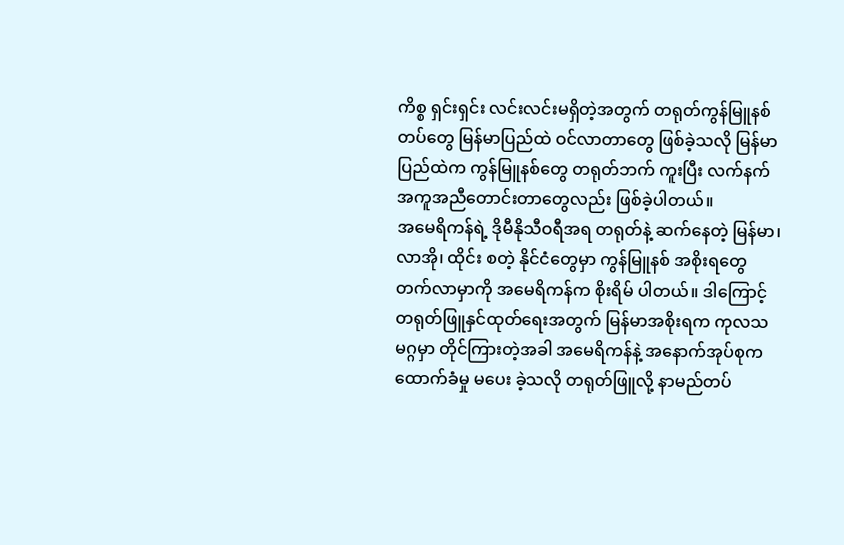ကိစ္စ ရှင်းရှင်း လင်းလင်းမရှိတဲ့အတွက် တရုတ်ကွန်မြူနစ်တပ်တွေ မြန်မာပြည်ထဲ ဝင်လာတာတွေ ဖြစ်ခဲ့သလို မြန်မာ ပြည်ထဲက ကွန်မြူနစ်တွေ တရုတ်ဘက် ကူးပြီး လက်နက် အကူအညီတောင်းတာတွေလည်း ဖြစ်ခဲ့ပါတယ်။
အမေရိကန်ရဲ့ ဒိုမီနိုသီဝရီအရ တရုတ်နဲ့ ဆက်နေတဲ့ မြန်မာ၊ လာအို၊ ထိုင်း စတဲ့ နိုင်ငံတွေမှာ ကွန်မြူနစ် အစိုးရတွေ တက်လာမှာကို အမေရိကန်က စိုးရိမ် ပါတယ်။ ဒါကြောင့် တရုတ်ဖြူနှင်ထုတ်ရေးအတွက် မြန်မာအစိုးရက ကုလသမဂ္ဂမှာ တိုင်ကြားတဲ့အခါ အမေရိကန်နဲ့ အနောက်အုပ်စုက ထောက်ခံမှု မပေး ခဲ့သလို တရုတ်ဖြူလို့ နာမည်တပ်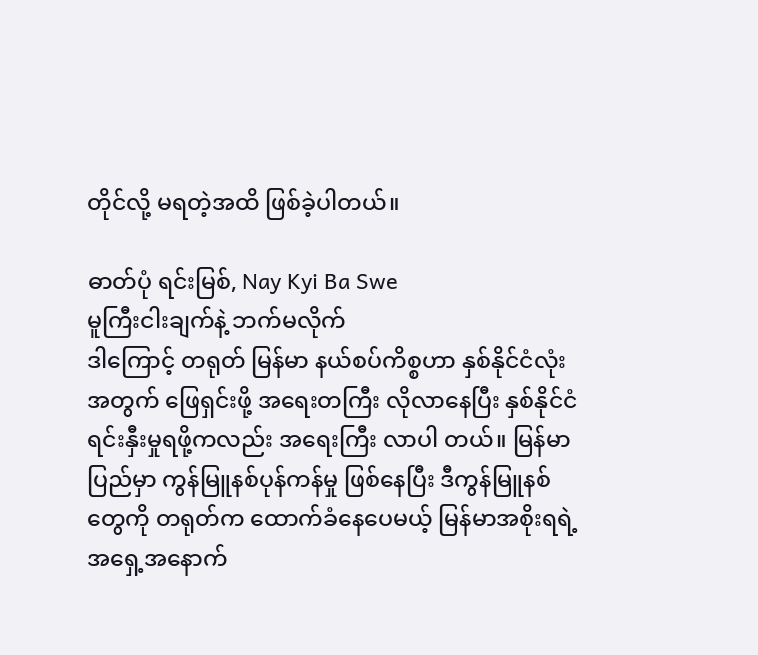တိုင်လို့ မရတဲ့အထိ ဖြစ်ခဲ့ပါတယ်။

ဓာတ်ပုံ ရင်းမြစ်, Nay Kyi Ba Swe
မူကြီးငါးချက်နဲ့ ဘက်မလိုက်
ဒါကြောင့် တရုတ် မြန်မာ နယ်စပ်ကိစ္စဟာ နှစ်နိုင်ငံလုံးအတွက် ဖြေရှင်းဖို့ အရေးတကြီး လိုလာနေပြီး နှစ်နိုင်ငံ ရင်းနှီးမှုရဖို့ကလည်း အရေးကြီး လာပါ တယ်။ မြန်မာပြည်မှာ ကွန်မြူနစ်ပုန်ကန်မှု ဖြစ်နေပြီး ဒီကွန်မြူနစ်တွေကို တရုတ်က ထောက်ခံနေပေမယ့် မြန်မာအစိုးရရဲ့ အရှေ့အနောက်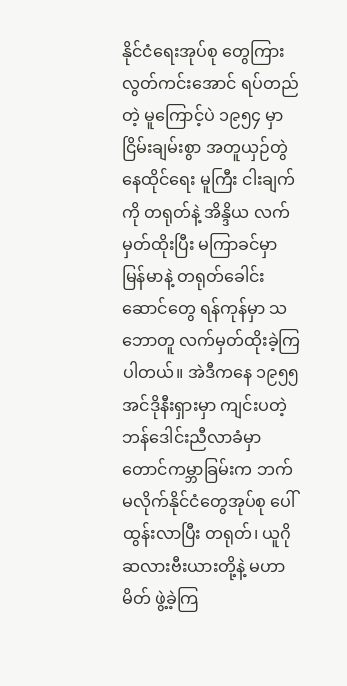နိုင်ငံရေးအုပ်စု တွေကြား လွတ်ကင်းအောင် ရပ်တည်တဲ့ မူကြောင့်ပဲ ၁၉၅၄ မှာ ငြိမ်းချမ်းစွာ အတူယှဉ်တွဲနေထိုင်ရေး မူကြီး ငါးချက်ကို တရုတ်နဲ့ အိန္ဒိယ လက်မှတ်ထိုးပြီး မကြာခင်မှာ မြန်မာနဲ့ တရုတ်ခေါင်းဆောင်တွေ ရန်ကုန်မှာ သဘောတူ လက်မှတ်ထိုးခဲ့ကြပါတယ်။ အဲဒီကနေ ၁၉၅၅ အင်ဒိုနီးရှားမှာ ကျင်းပတဲ့ ဘန်ဒေါင်းညီလာခံမှာ တောင်ကမ္ဘာခြမ်းက ဘက်မလိုက်နိုင်ငံတွေအုပ်စု ပေါ်ထွန်းလာပြီး တရုတ်၊ ယူဂိုဆလားဗီးယားတို့နဲ့ မဟာမိတ် ဖွဲ့ခဲ့ကြ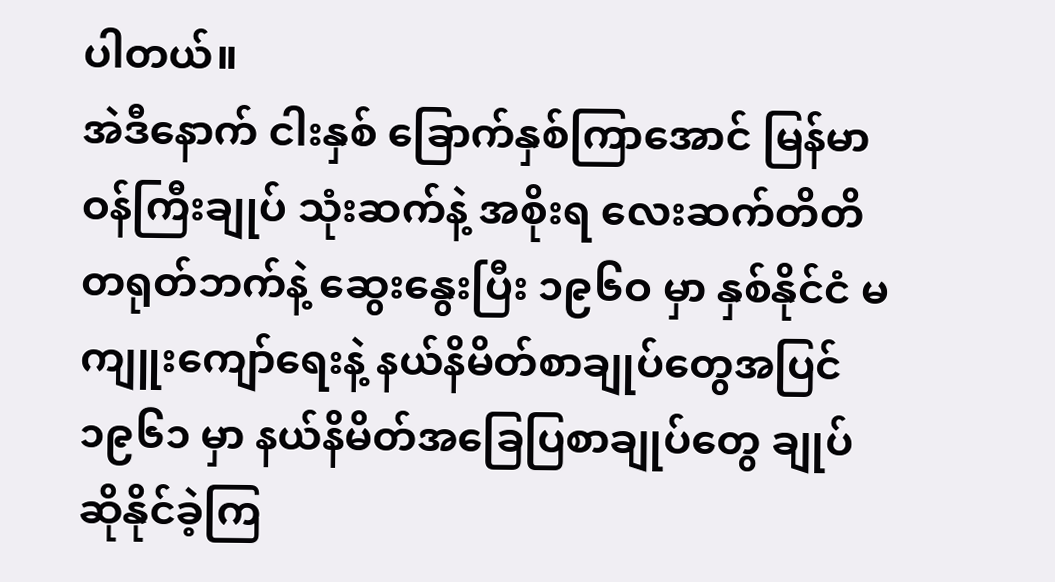ပါတယ်။
အဲဒီနောက် ငါးနှစ် ခြောက်နှစ်ကြာအောင် မြန်မာဝန်ကြီးချုပ် သုံးဆက်နဲ့ အစိုးရ လေးဆက်တိတိ တရုတ်ဘက်နဲ့ ဆွေးနွေးပြီး ၁၉၆ဝ မှာ နှစ်နိုင်ငံ မကျူးကျော်ရေးနဲ့ နယ်နိမိတ်စာချုပ်တွေအပြင် ၁၉၆၁ မှာ နယ်နိမိတ်အခြေပြစာချုပ်တွေ ချုပ်ဆိုနိုင်ခဲ့ကြ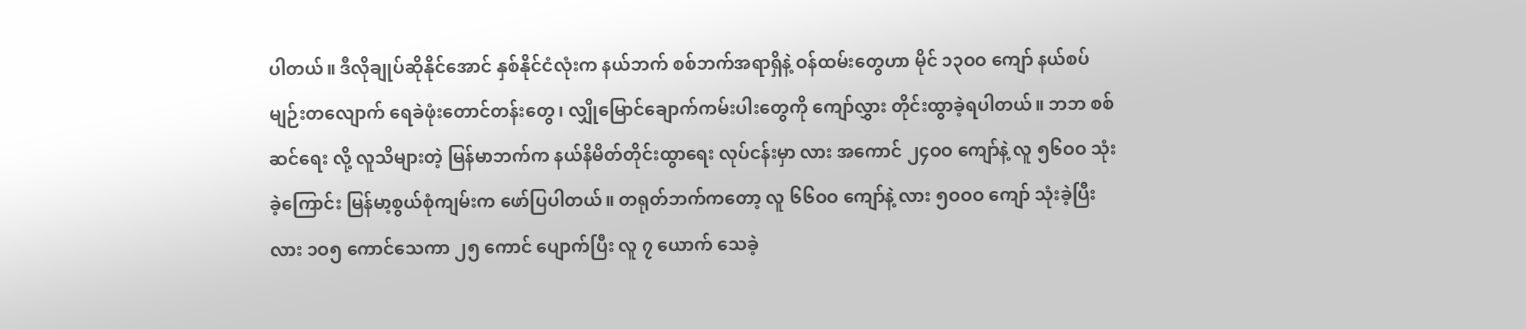ပါတယ်။ ဒီလိုချုပ်ဆိုနိုင်အောင် နှစ်နိုင်ငံလုံးက နယ်ဘက် စစ်ဘက်အရာရှိနဲ့ ဝန်ထမ်းတွေဟာ မိုင် ၁၃ဝဝ ကျော် နယ်စပ်မျဉ်းတလျောက် ရေခဲဖုံးတောင်တန်းတွေ၊ လျှိုမြောင်ချောက်ကမ်းပါးတွေကို ကျော်လွှား တိုင်းထွာခဲ့ရပါတယ်။ ဘဘ စစ်ဆင်ရေး လို့ လူသိများတဲ့ မြန်မာဘက်က နယ်နိမိတ်တိုင်းထွာရေး လုပ်ငန်းမှာ လား အကောင် ၂၄ဝဝ ကျော်နဲ့ လူ ၅၆ဝဝ သုံးခဲ့ကြောင်း မြန်မာ့စွယ်စုံကျမ်းက ဖော်ပြပါတယ်။ တရုတ်ဘက်ကတော့ လူ ၆၆ဝဝ ကျော်နဲ့ လား ၅ဝဝဝ ကျော် သုံးခဲ့ပြီး လား ၁ဝ၅ ကောင်သေကာ ၂၅ ကောင် ပျောက်ပြီး လူ ၇ ယောက် သေခဲ့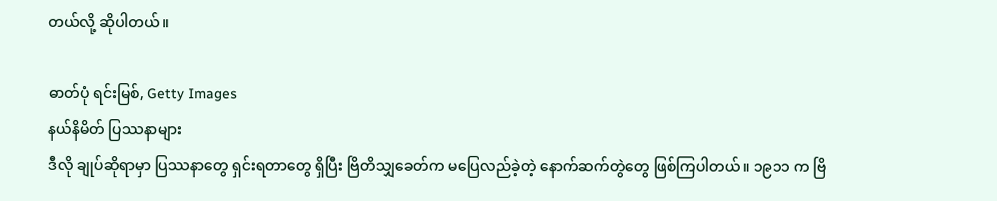တယ်လို့ ဆိုပါတယ်။

ဓာတ်ပုံ ရင်းမြစ်, Getty Images
နယ်နိမိတ် ပြဿနာများ
ဒီလို ချုပ်ဆိုရာမှာ ပြဿနာတွေ ရှင်းရတာတွေ ရှိပြီး ဗြိတိသျှခေတ်က မပြေလည်ခဲ့တဲ့ နောက်ဆက်တွဲတွေ ဖြစ်ကြပါတယ်။ ၁၉၁၁ က ဗြိ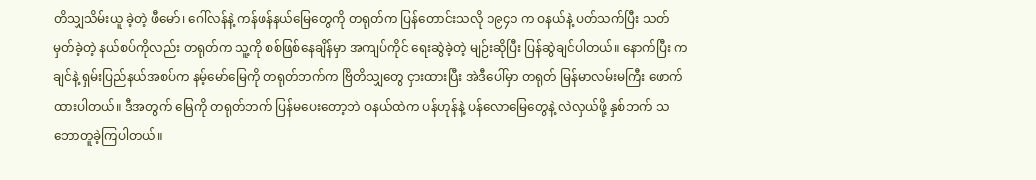တိသျှသိမ်းယူ ခဲ့တဲ့ ဖီမော်၊ ဂေါ်လန်နဲ့ ကန်ဖန်နယ်မြေတွေကို တရုတ်က ပြန်တောင်းသလို ၁၉၄၁ က ဝနယ်နဲ့ ပတ်သက်ပြီး သတ်မှတ်ခဲ့တဲ့ နယ်စပ်ကိုလည်း တရုတ်က သူ့ကို စစ်ဖြစ်နေချိန်မှာ အကျပ်ကိုင် ရေးဆွဲခဲ့တဲ့ မျဉ်းဆိုပြီး ပြန်ဆွဲချင်ပါတယ်။ နောက်ပြီး ကချင်နဲ့ ရှမ်းပြည်နယ်အစပ်က နမ့်မော်မြေကို တရုတ်ဘက်က ဗြိတိသျှတွေ ငှားထားပြီး အဲဒီပေါ်မှာ တရုတ် မြန်မာလမ်းမကြီး ဖောက်ထားပါတယ်။ ဒီအတွက် မြေကို တရုတ်ဘက် ပြန်မပေးတော့ဘဲ ဝနယ်ထဲက ပန်ဟုန်နဲ့ ပန်လောမြေတွေနဲ့ လဲလှယ်ဖို့ နှစ်ဘက် သဘောတူခဲ့ကြပါတယ်။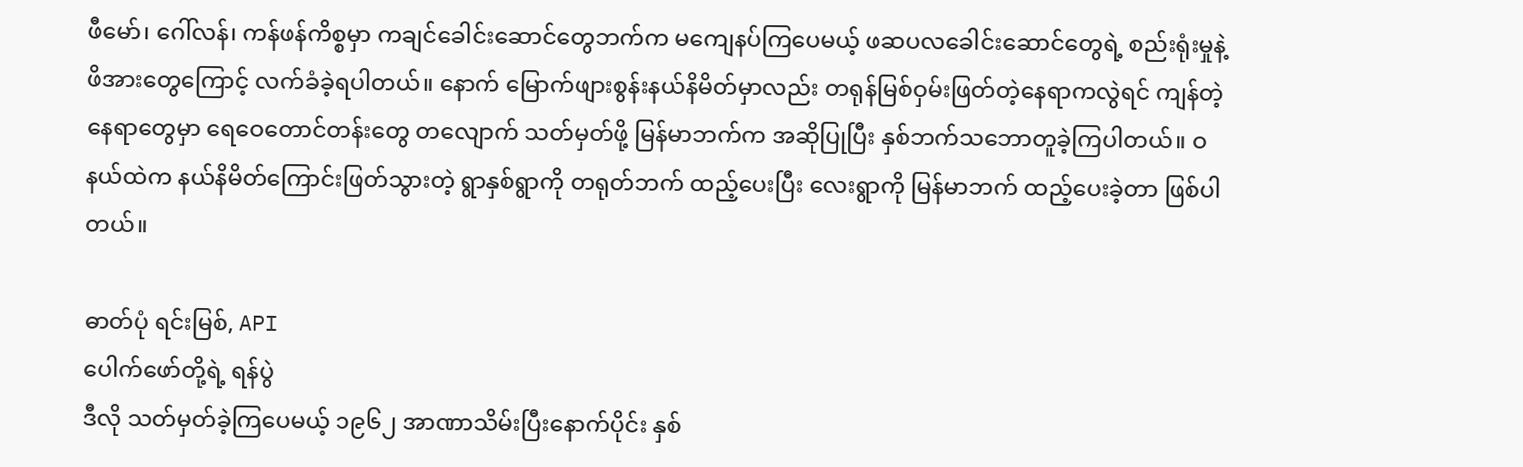ဖီမော်၊ ဂေါ်လန်၊ ကန်ဖန်ကိစ္စမှာ ကချင်ခေါင်းဆောင်တွေဘက်က မကျေနပ်ကြပေမယ့် ဖဆပလခေါင်းဆောင်တွေရဲ့ စည်းရုံးမှုနဲ့ ဖိအားတွေကြောင့် လက်ခံခဲ့ရပါတယ်။ နောက် မြောက်ဖျားစွန်းနယ်နိမိတ်မှာလည်း တရုန်မြစ်ဝှမ်းဖြတ်တဲ့နေရာကလွဲရင် ကျန်တဲ့နေရာတွေမှာ ရေဝေတောင်တန်းတွေ တလျောက် သတ်မှတ်ဖို့ မြန်မာဘက်က အဆိုပြုပြီး နှစ်ဘက်သဘောတူခဲ့ကြပါတယ်။ ဝနယ်ထဲက နယ်နိမိတ်ကြောင်းဖြတ်သွားတဲ့ ရွာနှစ်ရွာကို တရုတ်ဘက် ထည့်ပေးပြီး လေးရွာကို မြန်မာဘက် ထည့်ပေးခဲ့တာ ဖြစ်ပါတယ်။

ဓာတ်ပုံ ရင်းမြစ်, API
ပေါက်ဖော်တို့ရဲ့ ရန်ပွဲ
ဒီလို သတ်မှတ်ခဲ့ကြပေမယ့် ၁၉၆၂ အာဏာသိမ်းပြီးနောက်ပိုင်း နှစ်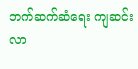ဘက်ဆက်ဆံရေး ကျဆင်းလာ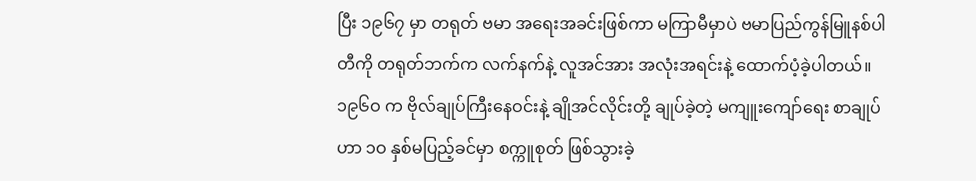ပြီး ၁၉၆၇ မှာ တရုတ် ဗမာ အရေးအခင်းဖြစ်ကာ မကြာမီမှာပဲ ဗမာပြည်ကွန်မြူနစ်ပါတီကို တရုတ်ဘက်က လက်နက်နဲ့ လူအင်အား အလုံးအရင်းနဲ့ ထောက်ပံ့ခဲ့ပါတယ်။ ၁၉၆ဝ က ဗိုလ်ချုပ်ကြီးနေဝင်းနဲ့ ချိုအင်လိုင်းတို့ ချုပ်ခဲ့တဲ့ မကျူးကျော်ရေး စာချုပ်ဟာ ၁ဝ နှစ်မပြည့်ခင်မှာ စက္ကူစုတ် ဖြစ်သွားခဲ့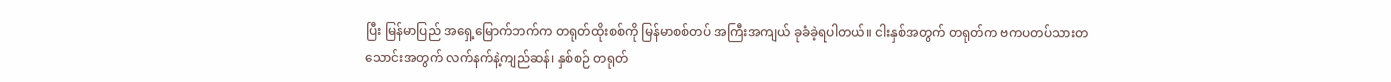ပြီး မြန်မာပြည် အရှေ့မြောက်ဘက်က တရုတ်ထိုးစစ်ကို မြန်မာစစ်တပ် အကြီးအကျယ် ခုခံခဲ့ရပါတယ်။ ငါးနှစ်အတွက် တရုတ်က ဗကပတပ်သားတသောင်းအတွက် လက်နက်နဲ့ကျည်ဆန်၊ နှစ်စဉ် တရုတ်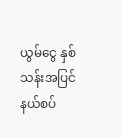ယွမ်ငွေ နှစ်သန်းအပြင် နယ်စပ်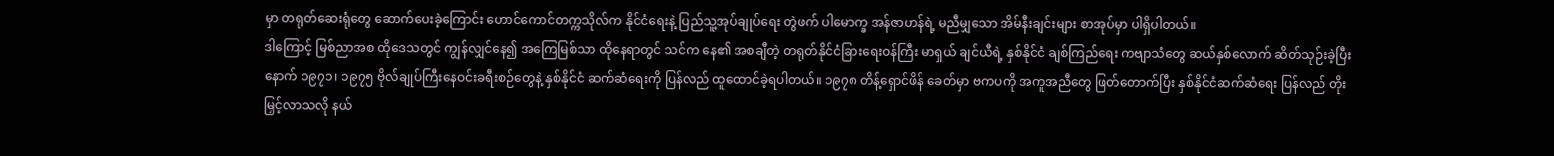မှာ တရုတ်ဆေးရုံတွေ ဆောက်ပေးခဲ့ကြောင်း ဟောင်ကောင်တက္ကသိုလ်က နိုင်ငံရေးနဲ့ ပြည်သူ့အုပ်ချုပ်ရေး တွဲဖက် ပါမောက္ခ အန်ဇာဟန်ရဲ့ မညီမျှသော အိမ်နီးချင်းများ စာအုပ်မှာ ပါရှိပါတယ်။
ဒါကြောင့် မြစ်ညာအစ ထိုဒေသတွင် ကျွန်လျှင်နေ၍ အကြေမြစ်သာ ထိုနေရာတွင် သင်က နေ၏ အစချီတဲ့ တရုတ်နိုင်ငံခြားရေးဝန်ကြီး မာရှယ် ချင်ယီရဲ့ နှစ်နိုင်ငံ ချစ်ကြည်ရေး ကဗျာသံတွေ ဆယ်နှစ်လောက် ဆိတ်သုဉ်းခဲ့ပြီးနောက် ၁၉၇၁၊ ၁၉၇၅ ဗိုလ်ချုပ်ကြီးနေဝင်းခရီးစဉ်တွေနဲ့ နှစ်နိုင်ငံ ဆက်ဆံရေးကို ပြန်လည် ထူထောင်ခဲ့ရပါတယ်။ ၁၉၇၈ တိန့်ရှောင်ဖိန် ခေတ်မှာ ဗကပကို အကူအညီတွေ ဖြတ်တောက်ပြီး နှစ်နိုင်ငံဆက်ဆံရေး ပြန်လည် တိုးမြှင့်လာသလို နယ်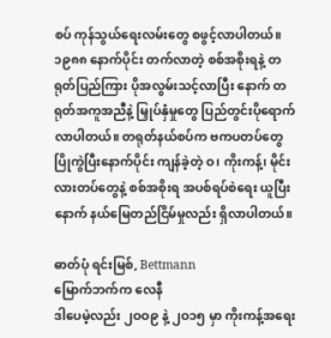စပ် ကုန်သွယ်ရေးလမ်းတွေ စဖွင့်လာပါတယ်။ ၁၉၈၈ နောက်ပိုင်း တက်လာတဲ့ စစ်အစိုးရနဲ့ တရုတ်ပြည်ကြား ပိုအလွမ်းသင့်လာပြီး နောက် တရုတ်အကူအညီနဲ့ မြှုပ်နှံမှုတွေ ပြည်တွင်းပိုရောက်လာပါတယ်။ တရုတ်နယ်စပ်က ဗကပတပ်တွေ ပြိုကွဲပြီးနောက်ပိုင်း ကျန်ခဲ့တဲ့ ဝ၊ ကိုးကန့်၊ မိုင်းလားတပ်တွေနဲ့ စစ်အစိုးရ အပစ်ရပ်စဲရေး ယူပြီးနောက် နယ်မြေတည်ငြိမ်မှုလည်း ရှိလာပါတယ်။

ဓာတ်ပုံ ရင်းမြစ်, Bettmann
မြောက်ဘက်က လေနီ
ဒါပေမဲ့လည်း ၂ဝဝ၉ နဲ့ ၂ဝ၁၅ မှာ ကိုးကန့်အရေး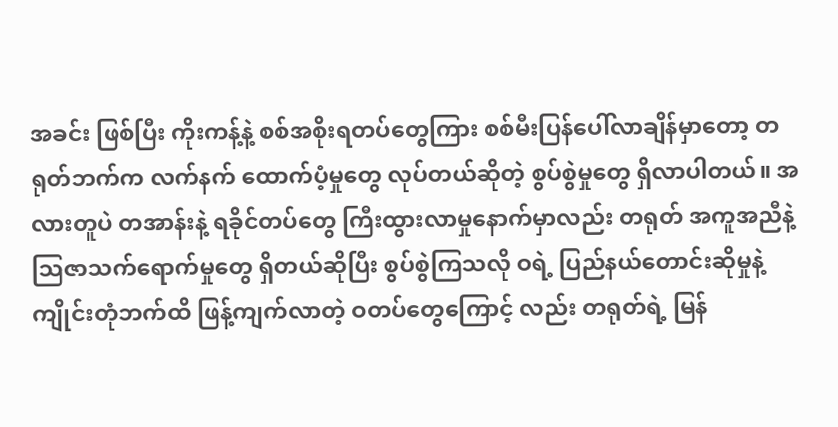အခင်း ဖြစ်ပြီး ကိုးကန့်နဲ့ စစ်အစိုးရတပ်တွေကြား စစ်မီးပြန်ပေါ်လာချိန်မှာတော့ တရုတ်ဘက်က လက်နက် ထောက်ပံ့မှုတွေ လုပ်တယ်ဆိုတဲ့ စွပ်စွဲမှုတွေ ရှိလာပါတယ်။ အလားတူပဲ တအာန်းနဲ့ ရခိုင်တပ်တွေ ကြီးထွားလာမှုနောက်မှာလည်း တရုတ် အကူအညီနဲ့ သြဇာသက်ရောက်မှုတွေ ရှိတယ်ဆိုပြီး စွပ်စွဲကြသလို ဝရဲ့ ပြည်နယ်တောင်းဆိုမှုနဲ့ ကျိုင်းတုံဘက်ထိ ဖြန့်ကျက်လာတဲ့ ဝတပ်တွေကြောင့် လည်း တရုတ်ရဲ့ မြန်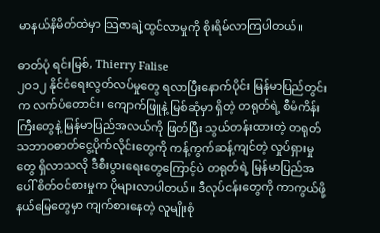မာနယ်နိမိတ်ထဲမှာ သြဇာချဲ့ထွင်လာမှုကို စိုးရိမ်လာကြပါတယ်။

ဓာတ်ပုံ ရင်းမြစ်, Thierry Falise
၂ဝ၁၂ နိုင်ငံရေးလွတ်လပ်မှုတွေ ရလာပြီးနောက်ပိုင်း မြန်မာပြည်တွင်းက လက်ပံတောင်း၊ ကျောက်ဖြူနဲ့ မြစ်ဆုံမှာ ရှိတဲ့ တရုတ်ရဲ့ စီမံကိန်းကြီးတွေနဲ့ မြန်မာပြည်အလယ်ကို ဖြတ်ပြီး သွယ်တန်းထားတဲ့ တရုတ်သဘာဝဓာတ်ငွေ့ပိုက်လိုင်းတွေကို ကန့်ကွက်ဆန့်ကျင်တဲ့ လှုပ်ရှားမှုတွေ ရှိလာသလို ဒီစီးပွားရေးတွေကြောင့်ပဲ တရုတ်ရဲ့ မြန်မာပြည်အပေါ် စိတ်ဝင်စားမှုက ပိုများလာပါတယ်။ ဒီလုပ်ငန်းတွေကို ကာကွယ်ဖို့ နယ်မြေတွေမှာ ကျက်စားနေတဲ့ လူမျိုးစုံ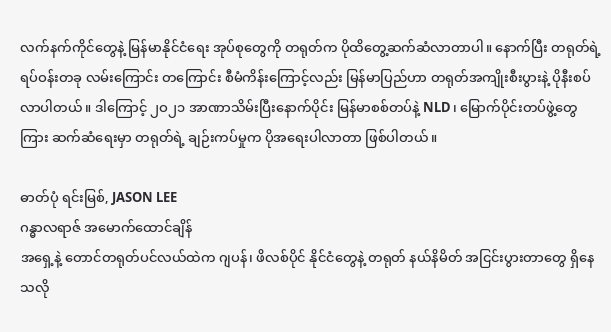လက်နက်ကိုင်တွေနဲ့ မြန်မာနိုင်ငံရေး အုပ်စုတွေကို တရုတ်က ပိုထိတွေ့ဆက်ဆံလာတာပါ။ နောက်ပြီး တရုတ်ရဲ့ ရပ်ဝန်းတခု လမ်းကြောင်း တကြောင်း စီမံကိန်းကြောင့်လည်း မြန်မာပြည်ဟာ တရုတ်အကျိုးစီးပွားနဲ့ ပိုနီးစပ်လာပါတယ်။ ဒါကြောင့် ၂ဝ၂၁ အာဏာသိမ်းပြီးနောက်ပိုင်း မြန်မာစစ်တပ်နဲ့ NLD၊ မြောက်ပိုင်းတပ်ဖွဲ့တွေကြား ဆက်ဆံရေးမှာ တရုတ်ရဲ့ ချဉ်းကပ်မှုက ပိုအရေးပါလာတာ ဖြစ်ပါတယ်။

ဓာတ်ပုံ ရင်းမြစ်, JASON LEE
ဂန္ဓာလရာဇ် အမောက်ထောင်ချိန်
အရှေ့နဲ့ တောင်တရုတ်ပင်လယ်ထဲက ဂျပန်၊ ဖိလစ်ပိုင် နိုင်ငံတွေနဲ့ တရုတ် နယ်နိမိတ် အငြင်းပွားတာတွေ ရှိနေသလို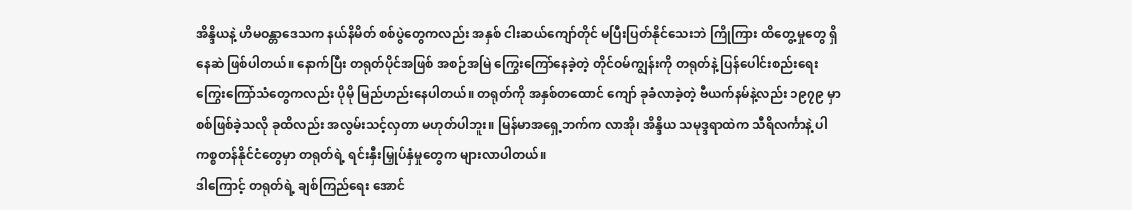အိန္ဒိယနဲ့ ဟိမဝန္တာဒေသက နယ်နိမိတ် စစ်ပွဲတွေကလည်း အနှစ် ငါးဆယ်ကျော်တိုင် မပြီးပြတ်နိုင်သေးဘဲ ကြိုကြား ထိတွေ့မှုတွေ ရှိနေဆဲ ဖြစ်ပါတယ်။ နောက်ပြီး တရုတ်ပိုင်အဖြစ် အစဉ်အမြဲ ကြွေးကြော်နေခဲ့တဲ့ တိုင်ဝမ်ကျွန်းကို တရုတ်နဲ့ ပြန်ပေါင်းစည်းရေး ကြွေးကြော်သံတွေကလည်း ပိုမို မြည်ဟည်းနေပါတယ်။ တရုတ်ကို အနှစ်တထောင် ကျော် ခုခံလာခဲ့တဲ့ ဗီယက်နမ်နဲ့လည်း ၁၉၇၉ မှာ စစ်ဖြစ်ခဲ့သလို ခုထိလည်း အလွမ်းသင့်လှတာ မဟုတ်ပါဘူး။ မြန်မာအရှေ့ဘက်က လာအို၊ အိန္ဒိယ သမုဒ္ဒရာထဲက သီရိလင်္ကာနဲ့ ပါကစ္စတန်နိုင်ငံတွေမှာ တရုတ်ရဲ့ ရင်းနှီးမြှုပ်နှံမှုတွေက များလာပါတယ်။
ဒါကြောင့် တရုတ်ရဲ့ ချစ်ကြည်ရေး အောင်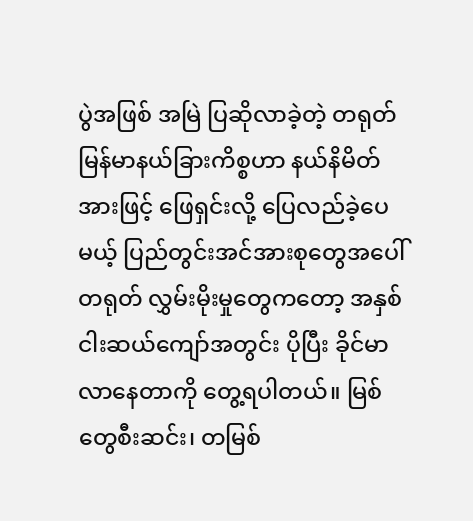ပွဲအဖြစ် အမြဲ ပြဆိုလာခဲ့တဲ့ တရုတ် မြန်မာနယ်ခြားကိစ္စဟာ နယ်နိမိတ်အားဖြင့် ဖြေရှင်းလို့ ပြေလည်ခဲ့ပေမယ့် ပြည်တွင်းအင်အားစုတွေအပေါ် တရုတ် လွှမ်းမိုးမှုတွေကတော့ အနှစ် ငါးဆယ်ကျော်အတွင်း ပိုပြီး ခိုင်မာလာနေတာကို တွေ့ရပါတယ်။ မြစ်တွေစီးဆင်း၊ တမြစ်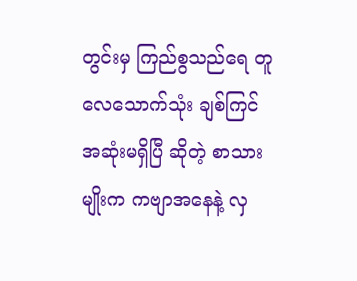တွင်းမှ ကြည်စွသည်ရေ တူလေသောက်သုံး ချစ်ကြင်အဆုံးမရှိပြီ ဆိုတဲ့ စာသားမျိုးက ကဗျာအနေနဲ့ လှ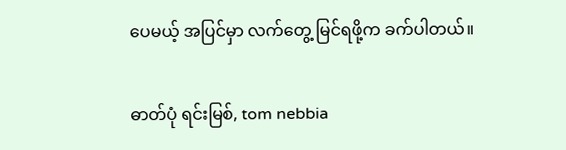ပေမယ့် အပြင်မှာ လက်တွေ့ မြင်ရဖို့က ခက်ပါတယ်။

ဓာတ်ပုံ ရင်းမြစ်, tom nebbia